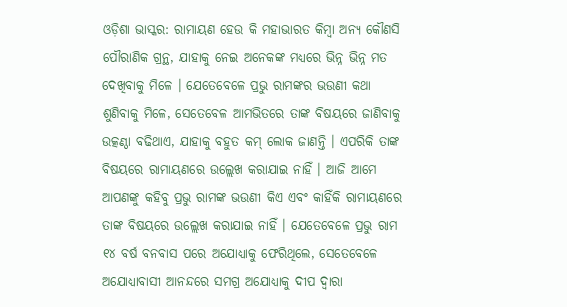ଓଡ଼ିଶା ଭାସ୍କର: ରାମାୟଣ ହେଉ କି ମହାଭାରତ କିମ୍ବା ଅନ୍ୟ କୌଣସି ପୌରାଣିକ ଗ୍ରନ୍ଥ, ଯାହାକୁ ନେଇ ଅନେକଙ୍କ ମଧ୍ୟରେ ଭିନ୍ନ ଭିନ୍ନ ମତ ଦେଖିବାକୁ ମିଳେ । ଯେତେବେଳେ ପ୍ରଭୁ ରାମଙ୍କର ଭଉଣୀ କଥା ଶୁଣିବାକୁ ମିଳେ, ସେତେବେଳ ଆମଭିତରେ ତାଙ୍କ ବିଷୟରେ ଜାଣିବାକୁ ଉତ୍କଣ୍ଠା ବଢିଥାଏ, ଯାହାକୁ ବହୁତ କମ୍ ଲୋକ ଜାଣନ୍ତି । ଏପରିକି ତାଙ୍କ ବିଷୟରେ ରାମାୟଣରେ ଉଲ୍ଲେଖ କରାଯାଇ ନାହିଁ । ଆଜି ଆମେ ଆପଣଙ୍କୁ କହିବୁ ପ୍ରଭୁ ରାମଙ୍କ ଭଉଣୀ କିଏ ଏବଂ କାହିଁକି ରାମାୟଣରେ ତାଙ୍କ ବିଷୟରେ ଉଲ୍ଲେଖ କରାଯାଇ ନାହିଁ । ଯେତେବେଳେ ପ୍ରଭୁ ରାମ ୧୪ ବର୍ଷ ବନବାସ ପରେ ଅଯୋଧ୍ୟାକୁ ଫେରିଥିଲେ, ସେତେବେଳେ ଅଯୋଧ୍ୟାବାସୀ ଆନନ୍ଦରେ ସମଗ୍ର ଅଯୋଧ୍ୟାକୁ ଦୀପ ଦ୍ୱାରା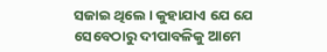ସଜାଇ ଥିଲେ । କୁହାଯାଏ ଯେ ଯେ ସେବେଠାରୁ ଦୀପାବଳିକୁ ଆମେ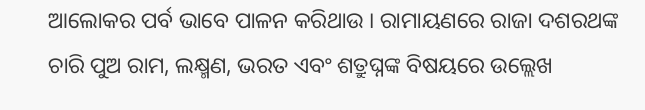ଆଲୋକର ପର୍ବ ଭାବେ ପାଳନ କରିଥାଉ । ରାମାୟଣରେ ରାଜା ଦଶରଥଙ୍କ ଚାରି ପୁଅ ରାମ, ଲକ୍ଷ୍ମଣ, ଭରତ ଏବଂ ଶତ୍ରୁଘ୍ନଙ୍କ ବିଷୟରେ ଉଲ୍ଲେଖ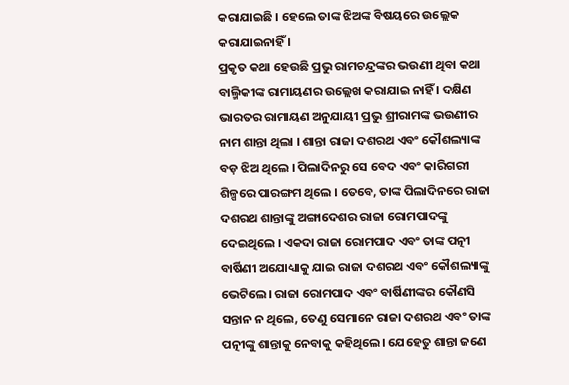କରାଯାଇଛି । ହେଲେ ତାଙ୍କ ଝିଅଙ୍କ ବିଷୟରେ ଉଲ୍ଲେକ କରାଯାଇନାହିଁ ।
ପ୍ରକୃତ କଥା ହେଉଛି ପ୍ରଭୁ ରାମଚନ୍ଦ୍ରଙ୍କର ଭଉଣୀ ଥିବା କଥା ବାଲ୍ମିକୀଙ୍କ ରାମାୟଣର ଉଲ୍ଲେଖ କରାଯାଇ ନାହିଁ । ଦକ୍ଷିଣ ଭାରତର ରାମାୟଣ ଅନୁଯାୟୀ ପ୍ରଭୁ ଶ୍ରୀରାମଙ୍କ ଭଉଣୀର ନାମ ଶାନ୍ତା ଥିଲା । ଶାନ୍ତା ରାଜା ଦଶରଥ ଏବଂ କୌଶଲ୍ୟାଙ୍କ ବଡ଼ ଝିଅ ଥିଲେ । ପିଲାଦିନରୁ ସେ ବେଦ ଏବଂ କାରିଗରୀ ଶିଳ୍ପରେ ପାରଙ୍ଗମ ଥିଲେ । ତେବେ, ତାଙ୍କ ପିଲାଦିନରେ ରାଜା ଦଶରଥ ଶାନ୍ତାଙ୍କୁ ଅଙ୍ଗାଦେଶର ରାଜା ରୋମପାଦଙ୍କୁ ଦେଇଥିଲେ । ଏକଦା ରାଜା ରୋମପାଦ ଏବଂ ତାଙ୍କ ପତ୍ନୀ ବାର୍ଷିଣୀ ଅଯୋଧ୍ୟାକୁ ଯାଇ ରାଜା ଦଶରଥ ଏବଂ କୌଶଲ୍ୟାଙ୍କୁ ଭେଟିଲେ। ରାଜା ରୋମପାଦ ଏବଂ ବାର୍ଷିଣୀଙ୍କର କୌଣସି ସନ୍ତାନ ନ ଥିଲେ, ତେଣୁ ସେମାନେ ରାଜା ଦଶରଥ ଏବଂ ତାଙ୍କ ପତ୍ନୀଙ୍କୁ ଶାନ୍ତାକୁ ନେବାକୁ କହିଥିଲେ। ଯେହେତୁ ଶାନ୍ତା ଜଣେ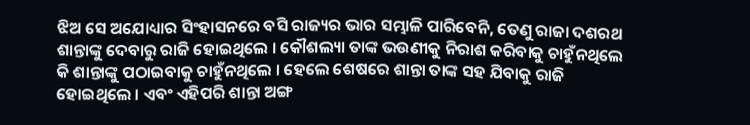ଝିଅ ସେ ଅଯୋଧ୍ୟାର ସିଂହାସନରେ ବସି ରାଜ୍ୟର ଭାର ସମ୍ଭାଳି ପାରିବେନି, ତେଣୁ ରାଜା ଦଶରଥ ଶାନ୍ତାଙ୍କୁ ଦେବାରୁ ରାଜି ହୋଇଥିଲେ । କୌଶଲ୍ୟା ତାଙ୍କ ଭଉଣୀକୁ ନିରାଶ କରିବାକୁ ଚାହୁଁନଥିଲେ କି ଶାନ୍ତାଙ୍କୁ ପଠାଇବାକୁ ଚାହୁଁନଥିଲେ । ହେଲେ ଶେଷରେ ଶାନ୍ତା ତାଙ୍କ ସହ ଯିବାକୁ ରାଜି ହୋଇଥିଲେ । ଏବଂ ଏହିପରି ଶାନ୍ତା ଅଙ୍ଗ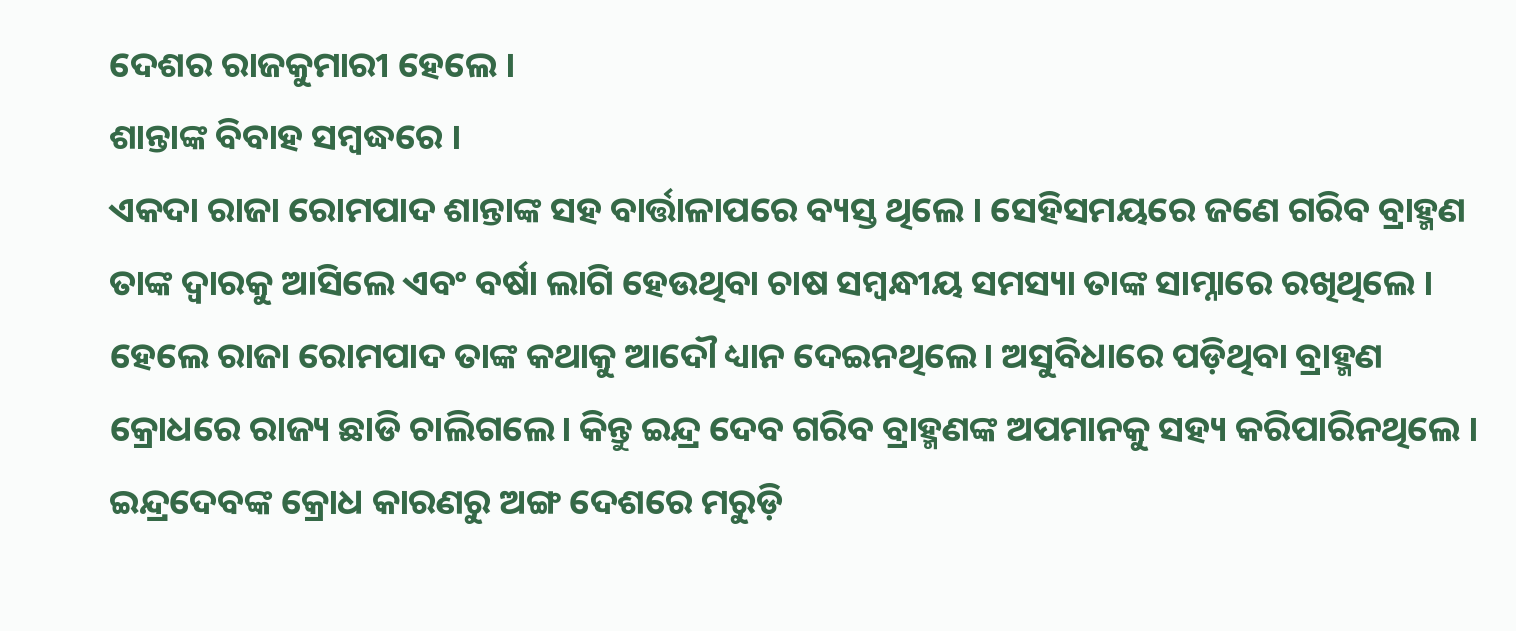ଦେଶର ରାଜକୁମାରୀ ହେଲେ ।
ଶାନ୍ତାଙ୍କ ବିବାହ ସମ୍ବଦ୍ଧରେ ।
ଏକଦା ରାଜା ରୋମପାଦ ଶାନ୍ତାଙ୍କ ସହ ବାର୍ତ୍ତାଳାପରେ ବ୍ୟସ୍ତ ଥିଲେ । ସେହିସମୟରେ ଜଣେ ଗରିବ ବ୍ରାହ୍ମଣ ତାଙ୍କ ଦ୍ୱାରକୁ ଆସିଲେ ଏବଂ ବର୍ଷା ଲାଗି ହେଉଥିବା ଚାଷ ସମ୍ବନ୍ଧୀୟ ସମସ୍ୟା ତାଙ୍କ ସାମ୍ନାରେ ରଖିଥିଲେ । ହେଲେ ରାଜା ରୋମପାଦ ତାଙ୍କ କଥାକୁ ଆଦୌ ଧ୍ୟାନ ଦେଇନଥିଲେ। ଅସୁବିଧାରେ ପଡ଼ିଥିବା ବ୍ରାହ୍ମଣ କ୍ରୋଧରେ ରାଜ୍ୟ ଛାଡି ଚାଲିଗଲେ। କିନ୍ତୁ ଇନ୍ଦ୍ର ଦେବ ଗରିବ ବ୍ରାହ୍ମଣଙ୍କ ଅପମାନକୁ ସହ୍ୟ କରିପାରିନଥିଲେ । ଇନ୍ଦ୍ରଦେବଙ୍କ କ୍ରୋଧ କାରଣରୁ ଅଙ୍ଗ ଦେଶରେ ମରୁଡ଼ି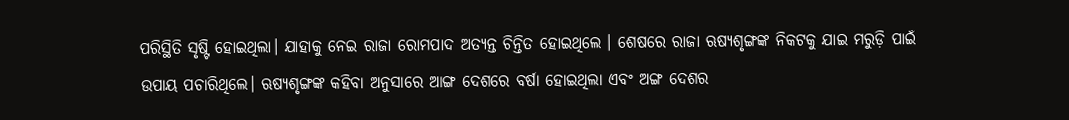ପରିସ୍ଥିତି ସୃଷ୍ଟି ହୋଇଥିଲା। ଯାହାକୁ ନେଇ ରାଜା ରୋମପାଦ ଅତ୍ୟନ୍ତ ଚିନ୍ତିତ ହୋଇଥିଲେ । ଶେଷରେ ରାଜା ଋଷ୍ୟଶୃଙ୍ଗଙ୍କ ନିକଟକୁ ଯାଇ ମରୁଡ଼ି ପାଇଁ ଉପାୟ ପଚାରିଥିଲେ। ଋଷ୍ୟଶୃଙ୍ଗଙ୍କ କହିବା ଅନୁସାରେ ଆଙ୍ଗ ଦେଶରେ ବର୍ଷା ହୋଇଥିଲା ଏବଂ ଅଙ୍ଗ ଦେଶର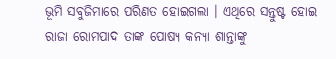ଭୂମି ସବୁଜିମାରେ ପରିଣତ ହୋଇଗଲା । ଏଥିରେ ସନ୍ତୁଷ୍ଟ ହୋଇ ରାଜା ରୋମପାଦ ତାଙ୍କ ପୋଷ୍ୟ କନ୍ୟା ଶାନ୍ତାଙ୍କୁ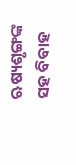ଋଷ୍ୟଶୃଙ୍ଗଙ୍କ ସହ ବିବାହ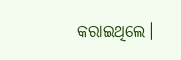କରାଇଥିଲେ।